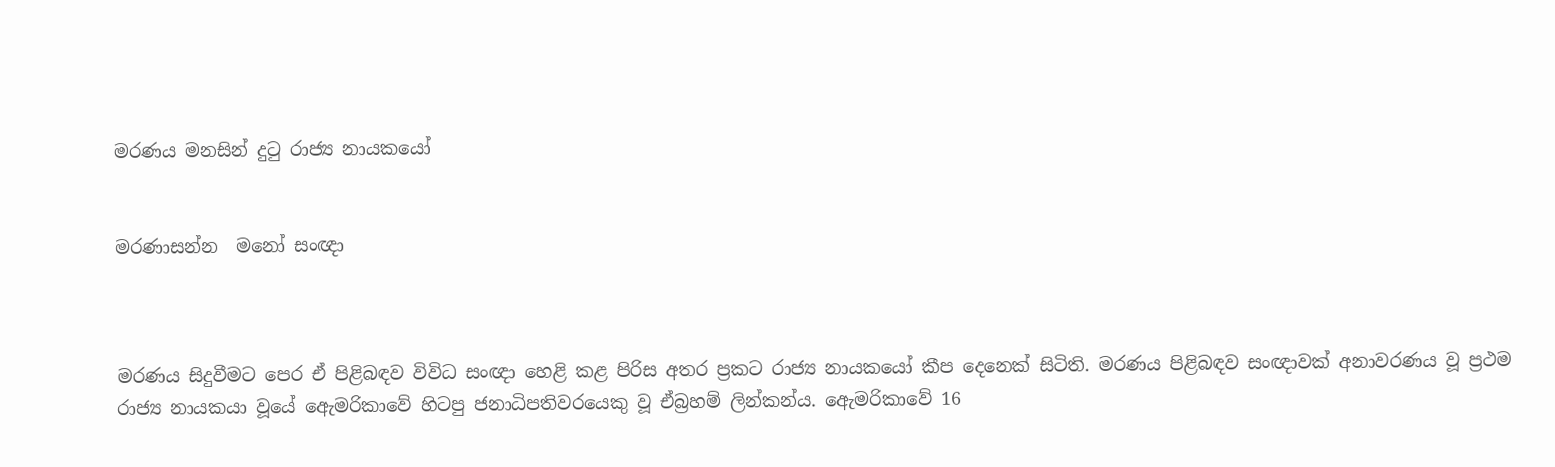මරණය මනසින් දුටු රාජ්‍ය නායකයෝ


මරණාසන්න  මනෝ සංඥ‌ා



මරණය සිදුවීමට පෙර ඒ පිළිබඳව විවිධ සංඥා හෙළි කළ පිරිස අතර ප්‍රකට රාජ්‍ය නායකයෝ කීප දෙනෙක් සිටිති. මරණය පිළිබඳව සංඥාවක් අනාවරණය වූ ප්‍රථම රාජ්‍ය නායකයා වූයේ ඇෙමරිකාවේ හිටපු ජනාධිපතිවරයෙකු වූ ඒබ්‍රහම් ලින්කන්ය. ඇෙමරිකාවේ 16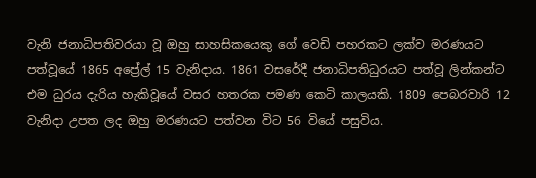වැනි ජනාධිපතිවරයා වූ ඔහු සාහසිකයෙකු ගේ වෙඩි පහරකට ලක්ව මරණයට පත්වූයේ 1865 අප්‍රේල් 15 වැනිදාය. 1861 වසරේදී ජනාධිපතිධුරයට පත්වූ ලින්කන්ට එම ධුරය දැරිය හැකිවූයේ වසර හතරක පමණ කෙටි කාලයකි. 1809 පෙබරවාරි 12 වැනිදා උපත ලද ඔහු මරණයට පත්වන විට 56 වියේ පසුවිය.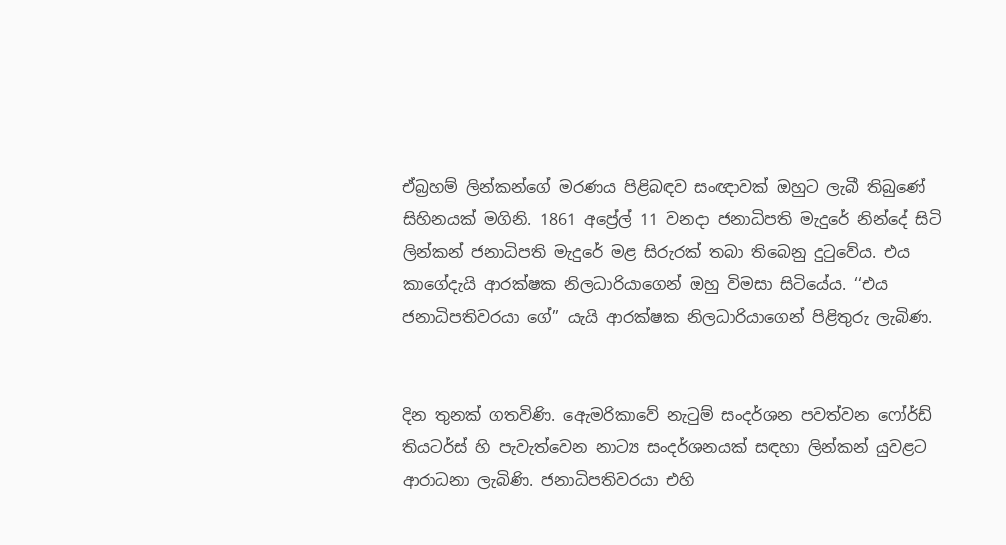ඒබ්‍රහම් ලින්කන්ගේ මරණය පිළිබඳව සංඥාවක් ඔහුට ලැබී තිබුණේ සිහිනයක් මගිනි. 1861 අප්‍රේල් 11 වනදා ජනාධිපති මැදුරේ නින්දේ සිටි ලින්කන් ජනාධිපති මැදුරේ මළ සිරුරක් තබා තිබෙනු දුටුවේය. එය කාගේදැයි ආරක්ෂක නිලධාරියාගෙන් ඔහු විමසා සිටියේය. ‘‘එය ජනාධිපතිවරයා ගේ’’ යැයි ආරක්ෂක නිලධාරියාගෙන් පිළිතුරු ලැබිණ.


දින තුනක් ගතවිණි. ඇෙමරිකාවේ නැටුම් සංදර්ශන පවත්වන ෆෝර්ඩ් තියටර්ස් හි පැවැත්වෙන නාට්‍ය සංදර්ශනයක් සඳහා ලින්කන් යුවළට ආරාධනා ලැබිණි. ජනාධිපතිවරයා එහි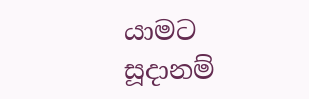යාමට සූදානම්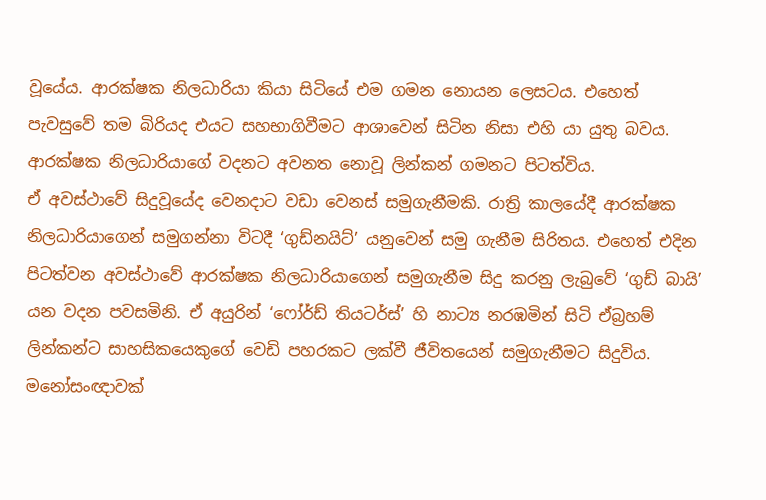වූයේය. ආරක්ෂක නිලධාරියා කියා සිටියේ එම ගමන නොයන ලෙසටය. එහෙත් පැවසුවේ තම බිරියද එයට සහභාගිවීමට ආශාවෙන් සිටින නිසා එහි යා යුතු බවය. ආරක්ෂක නිලධාරියාගේ වදනට අවනත නොවූ ලින්කන් ගමනට පිටත්විය.
ඒ අවස්ථාවේ සිදුවූයේද වෙනදාට වඩා වෙනස් සමුගැනීමකි. රාත්‍රි කාලයේදී ආරක්ෂක නිලධාරියාගෙන් සමුගන්නා විටදී ‘ගුඩ්නයිට්’ යනුවෙන් සමු ගැනීම සිරිතය. එහෙත් එදින පිටත්වන අවස්ථාවේ ආරක්ෂක නිලධාරියාගෙන් සමුගැනීම සිදු කරනු ලැබුවේ ‘ගුඩ් බායි’ යන වදන පවසමිනි. ඒ අයුරින් ‘ෆෝර්ඩ් තියටර්ස්’ හි නාට්‍ය නරඹමින් සිටි ඒබ්‍රහම් ලින්කන්ට සාහසිකයෙකුගේ වෙඩි පහරකට ලක්වී ජීවිතයෙන් සමුගැනීමට සිදුවිය. මනෝසංඥාවක්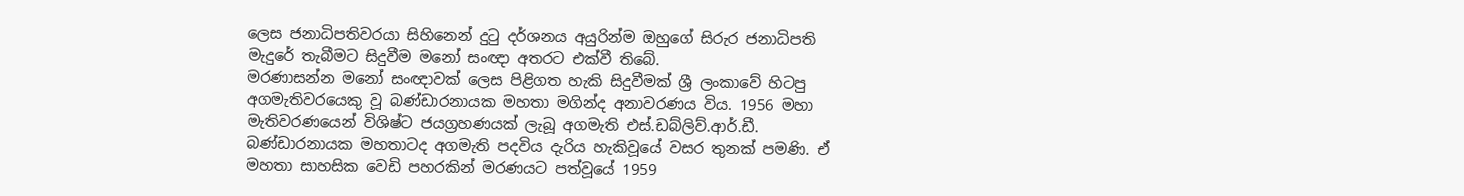ලෙස ජනාධිපතිවරයා සිහිනෙන් දුටු දර්ශනය අයුරින්ම ඔහුගේ සිරුර ජනාධිපති මැදුරේ තැබීමට සිදුවීම මනෝ සංඥා අතරට එක්වී තිබේ.
මරණාසන්න මනෝ සංඥාවක් ලෙස පිළිගත හැකි සිදුවීමක් ශ්‍රී ලංකාවේ හිටපු අගමැතිවරයෙකු වූ බණ්ඩාරනායක මහතා මගින්ද අනාවරණය විය. 1956 මහා මැතිවරණයෙන් විශිෂ්ට ජයග්‍රහණයක් ලැබූ අගමැති එස්.ඩබ්ලිව්.ආර්.ඩී. බණ්ඩාරනායක මහතාටද අගමැති පදවිය දැරිය හැකිවූයේ වසර තුනක් පමණි. ඒ මහතා සාහසික වෙඩි පහරකින් මරණයට පත්වූයේ 1959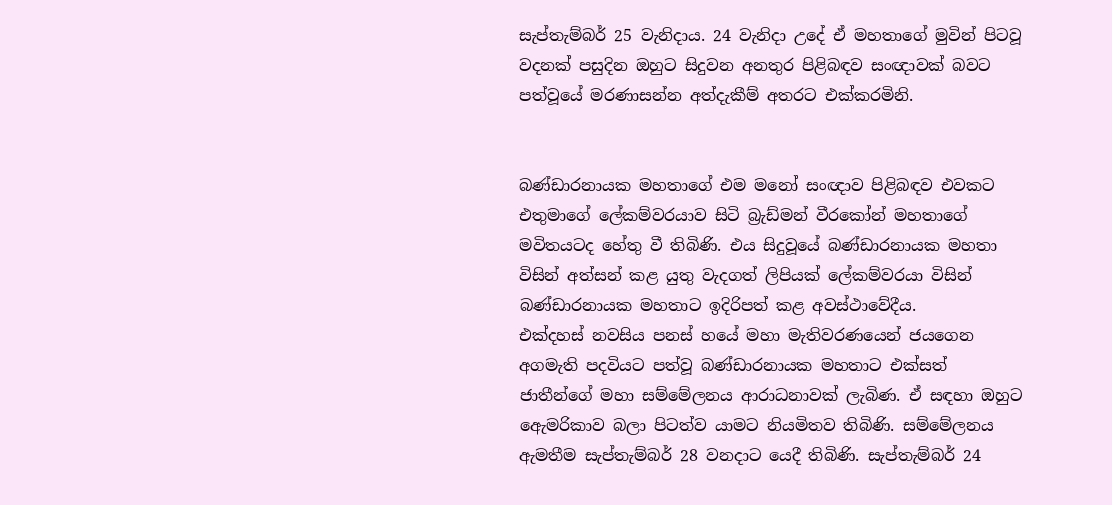සැප්තැම්බර් 25 වැනිදාය. 24 වැනිදා උදේ ඒ මහතාගේ මුවින් පිටවූ වදනක් පසුදින ඔහුට සිදුවන අනතුර පිළිබඳව සංඥාවක් බවට පත්වූයේ මරණාසන්න අත්දැකීම් අතරට එක්කරමිනි.


බණ්ඩාරනායක මහතාගේ එම මනෝ සංඥාව පිළිබඳව එවකට එතුමාගේ ලේකම්වරයාව සිටි බ්‍රැඩ්මන් වීරකෝන් මහතාගේ මවිතයටද හේතු වී තිබිණි. එය සිදුවූයේ බණ්ඩාරනායක මහතා විසින් අත්සන් කළ යුතු වැදගත් ලිපියක් ලේකම්වරයා විසින් බණ්ඩාරනායක මහතාට ඉදිරිපත් කළ අවස්ථාවේදීය.
එක්දහස් නවසිය පනස් හයේ මහා මැතිවරණයෙන් ජයගෙන අගමැති පදවියට පත්වූ බණ්ඩාරනායක මහතාට එක්සත් ජාතීන්ගේ මහා සම්මේලනය ආරාධනාවක් ලැබිණ. ඒ සඳහා ඔහුට ඇෙමරිකාව බලා පිටත්ව යාමට නියමිතව තිබිණි. සම්මේලනය ඇමතීම සැප්තැම්බර් 28 වනදාට යෙදී තිබිණි. සැප්තැම්බර් 24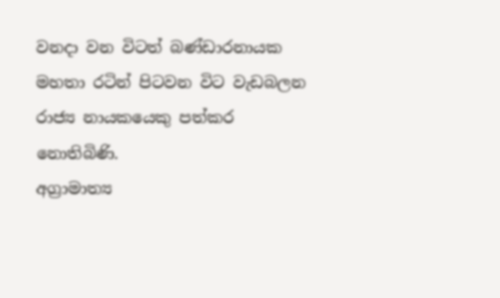වනදා වන විටත් බණ්ඩාරනායක මහතා රටින් පිටවන විට වැඩබලන රාජ්‍ය නායකයෙකු පත්කර නොතිබිණි.
අග්‍රාමාත්‍ය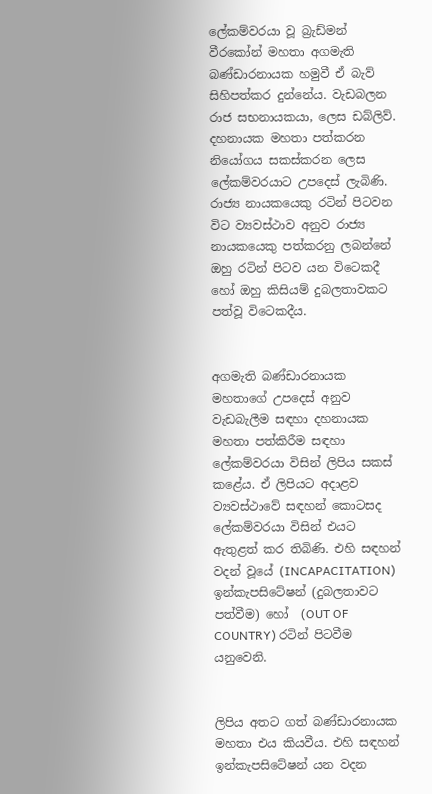ලේකම්වරයා වූ බ්‍රැඩ්මන් වීරකෝන් මහතා අගමැති බණ්ඩාරනායක හමුවී ඒ බැව් සිහිපත්කර දුන්නේය. වැඩබලන රාජ සභනායකයා, ලෙස ඩබ්ලිව්. දහනායක මහතා පත්කරන නියෝගය සකස්කරන ලෙස ලේකම්වරයාට උපදෙස් ලැබිණි. රාජ්‍ය නායකයෙකු රටින් පිටවන විට ව්‍යවස්ථාව අනුව රාජ්‍ය නායකයෙකු පත්කරනු ලබන්නේ ඔහු රටින් පිටව යන විටෙකදී හෝ ඔහු කිසියම් දුබලතාවකට පත්වූ විටෙකදීය.


අගමැති බණ්ඩාරනායක මහතාගේ උපදෙස් අනුව වැඩබැලීම සඳහා දහනායක මහතා පත්කිරීම සඳහා ලේකම්වරයා විසින් ලිපිය සකස් කළේය. ඒ ලිපියට අදාළව ව්‍යවස්ථාවේ සඳහන් කොටසද ලේකම්වරයා විසින් එයට ඇතුළත් කර තිබිණි. එහි සඳහන් වදන් වූයේ (INCAPACITATION) ඉන්කැපසිටේෂන් (දුබලතාවට පත්වීම) හෝ  (OUT OF COUNTRY) රටින් පිටවීම යනුවෙනි.


ලිපිය අතට ගත් බණ්ඩාරනායක මහතා එය කියවීය. එහි සඳහන් ඉන්කැපසිටේෂන් යන වදන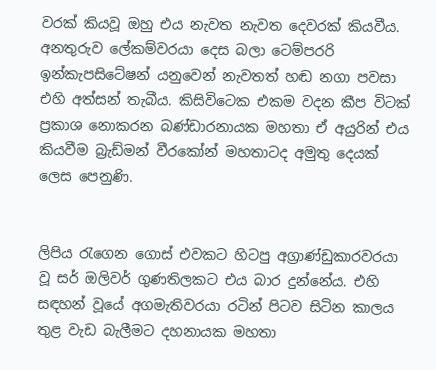වරක් කියවූ ඔහු එය නැවත නැවත දෙවරක් කියවීය. අනතුරුව ලේකම්වරයා දෙස බලා ටෙම්පරරි ඉන්කැපසිටේෂන් යනුවෙන් නැවතත් හඬ නගා පවසා එහි අත්සන් තැබීය. කිසිවිටෙක එකම වදන කීප විටක් ප්‍රකාශ නොකරන බණ්ඩාරනායක මහතා ඒ අයුරින් එය කියවීම බ්‍රැඩ්මන් වීරකෝන් මහතාටද අමුතු දෙයක් ලෙස පෙනුණි.


ලිපිය රැගෙන ගොස් එවකට හිටපු අග්‍රාණ්ඩුකාරවරයා වූ සර් ඔලිවර් ගුණතිලකට එය බාර දුන්නේය. එහි සඳහන් වූයේ අගමැතිවරයා රටින් පිටව සිටින කාලය තුළ වැඩ බැලීමට දහනායක මහතා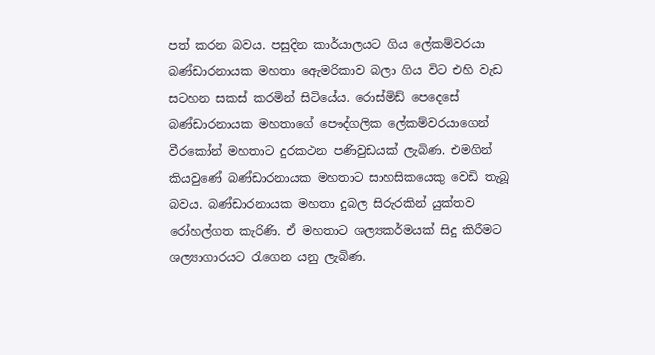පත් කරන බවය. පසුදින කාර්යාලයට ගිය ලේකම්වරයා බණ්ඩාරනායක මහතා ඇෙමරිකාව බලා ගිය විට එහි වැඩ සටහන සකස් කරමින් සිටියේය. රොස්මිඩ් පෙදෙසේ බණ්ඩාරනායක මහතාගේ පෞද්ගලික ලේකම්වරයාගෙන් වීරකෝන් මහතාට දුරකථන පණිවුඩයක් ලැබිණ. එමගින් කියවුණේ බණ්ඩාරනායක මහතාට සාහසිකයෙකු වෙඩි තැබූ බවය. බණ්ඩාරනායක මහතා දුබල සිරුරකින් යුක්තව රෝහල්ගත කැරිණි. ඒ මහතාට ශල්‍යකර්මයක් සිදු කිරීමට ශල්‍යාගාරයට රැගෙන යනු ලැබිණ.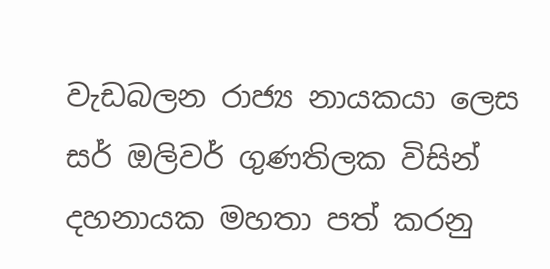වැඩබලන රාජ්‍ය නායකයා ලෙස සර් ඔලිවර් ගුණතිලක විසින් දහනායක මහතා පත් කරනු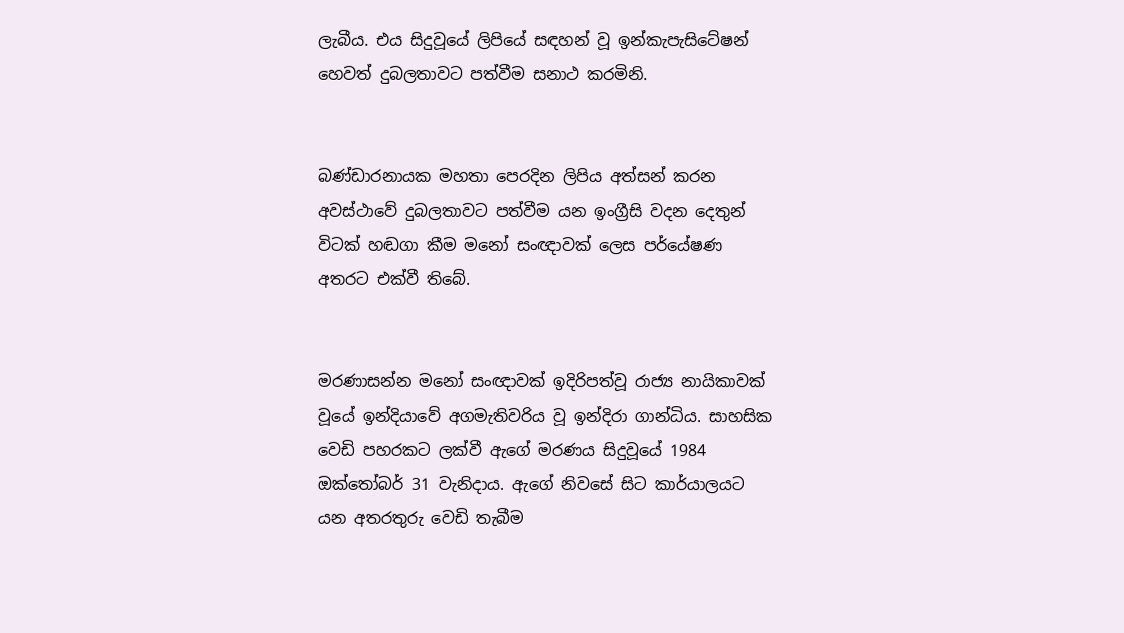ලැබීය. එය සිදුවූයේ ලිපියේ සඳහන් වූ ඉන්කැපැසිටේෂන් හෙවත් දුබලතාවට පත්වීම සනාථ කරමිනි.


බණ්ඩාරනායක මහතා පෙරදින ලිපිය අත්සන් කරන අවස්ථාවේ දුබලතාවට පත්වීම යන ඉංග්‍රීසි වදන දෙතුන් විටක් හඬගා කීම මනෝ සංඥාවක් ලෙස පර්‌යේෂණ අතරට එක්වී තිබේ.


මරණාසන්න මනෝ සංඥාවක් ඉදිරිපත්වූ රාජ්‍ය නායිකාවක් වූයේ ඉන්දියාවේ අගමැතිවරිය වූ ඉන්දිරා ගාන්ධිය. සාහසික වෙඩි පහරකට ලක්වී ඇගේ මරණය සිදුවූයේ 1984 ඔක්තෝබර් 31 වැනිදාය. ඇගේ නිවසේ සිට කාර්යාලයට යන අතරතුරු වෙඩි තැබීම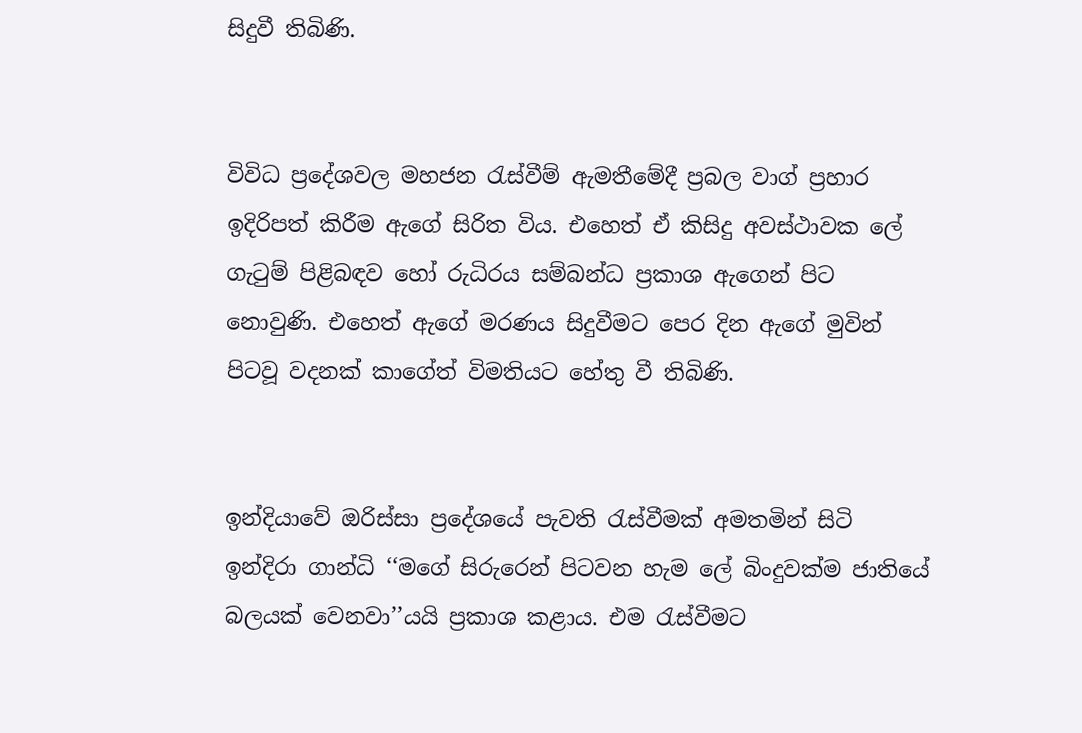සිදුවී තිබිණි.


විවිධ ප්‍රදේශවල මහජන රැස්වීම් ඇමතීමේදී ප්‍රබල වාග් ප්‍රහාර ඉදිරිපත් කිරීම ඇගේ සිරිත විය. එහෙත් ඒ කිසිදු අවස්ථාවක ලේ ගැටුම් පිළිබඳව හෝ රුධිරය සම්බන්ධ ප්‍රකාශ ඇගෙන් පිට නොවුණි. එහෙත් ඇගේ මරණය සිදුවීමට පෙර දින ඇගේ මුවින් පිටවූ වදනක් කාගේත් විමතියට හේතු වී තිබිණි.


ඉන්දියාවේ ඔරිස්සා ප්‍රදේශයේ පැවති රැස්වීමක් අමතමින් සිටි ඉන්දිරා ගාන්ධි ‘‘මගේ සිරුරෙන් පිටවන හැම ලේ බිංදුවක්ම ජාතියේ බලයක් වෙනවා’’යයි ප්‍රකාශ කළාය. එම රැස්වීමට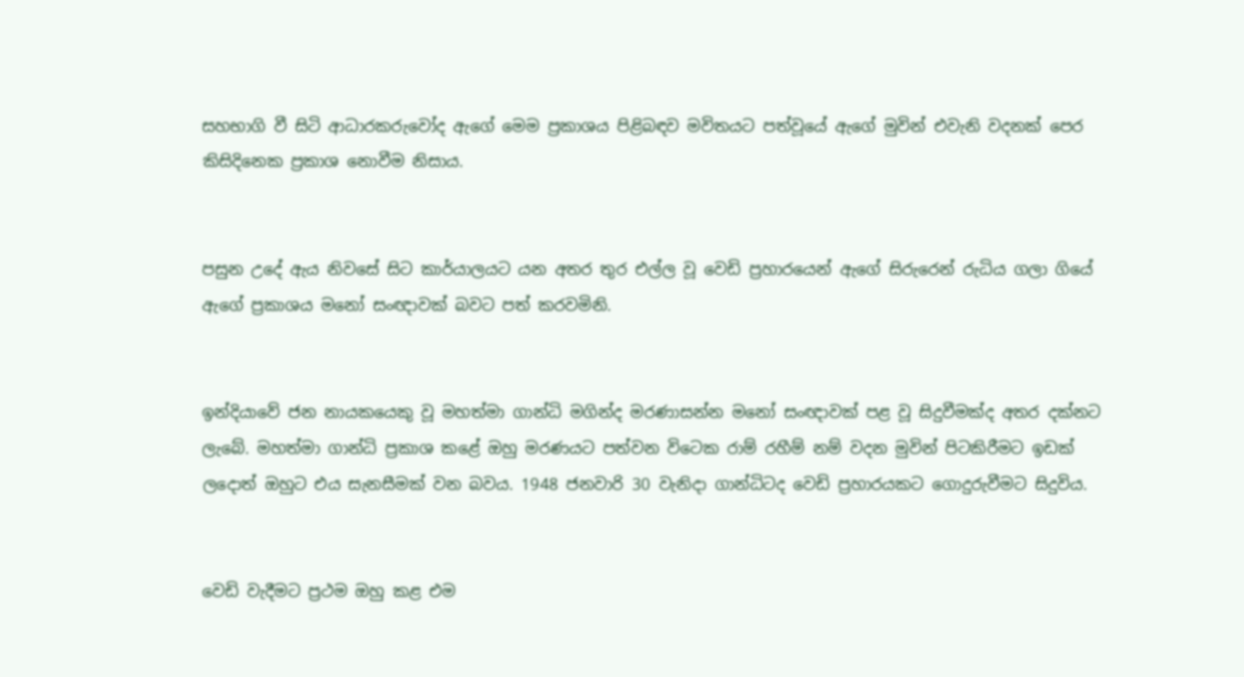සහභාගි වී සිටි ආධාරකරුවෝද ඇගේ මෙම ප්‍රකාශය පිළිබඳව මවිතයට පත්වූයේ ඇගේ මුවින් එවැනි වදනක් පෙර කිසිදිනෙක ප්‍රකාශ නොවීම නිසාය.


පසුන උදේ ඇය නිවසේ සිට කාර්යාලයට යන අතර තුර එල්ල වූ වෙඩි ප්‍රහාරයෙන් ඇගේ සිරුරෙන් රුධිය ගලා ගියේ ඇගේ ප්‍රකාශය මනෝ සංඥාවක් බවට පත් කරවමිනි.


ඉන්දියාවේ ජන නායකයෙකු වූ මහත්මා ගාන්ධි මගින්ද මරණාසන්න මනෝ සංඥාවක් පළ වූ සිදුවීමක්ද අතර දක්නට ලැබේ. මහත්මා ගාන්ධි ප්‍රකාශ කළේ ඔහු මරණයට පත්වන විටෙක රාම් රහීම් නම් වදන මුවින් පිටකිරීමට ඉඩක් ලදොත් ඔහුට එය සැනසීමක් වන බවය. 1948 ජනවාරි 30 වැනිදා ගාන්ධිටද වෙඩි ප්‍රහාරයකට ගොදුරුවීමට සිදුවිය.


වෙඩි වැදීමට ප්‍රථම ඔහු කළ එම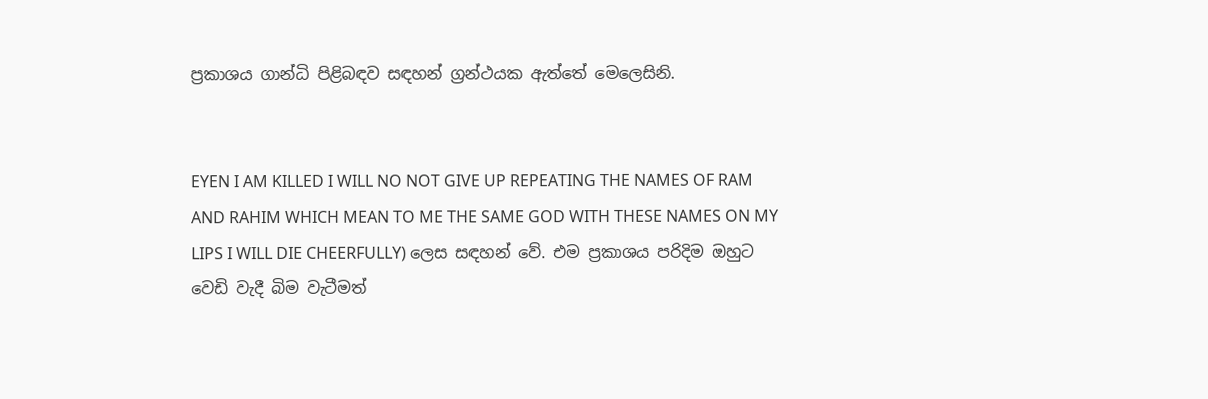ප්‍රකාශය ගාන්ධි පිළිබඳව සඳහන් ග්‍රන්ථයක ඇත්තේ මෙලෙසිනි.


EYEN I AM KILLED I WILL NO NOT GIVE UP REPEATING THE NAMES OF RAM AND RAHIM WHICH MEAN TO ME THE SAME GOD WITH THESE NAMES ON MY LIPS I WILL DIE CHEERFULLY) ලෙස සඳහන් වේ. එම ප්‍රකාශය පරිදිම ඔහුට වෙඩි වැදී බිම වැටීමත්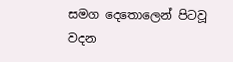සමග දෙතොලෙන් පිටවූ වදන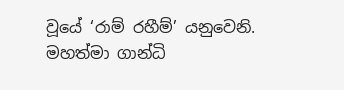වූයේ ‘රාම් රහීම්’ යනුවෙනි. මහත්මා ගාන්ධි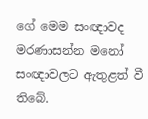ගේ මෙම සංඥාවද මරණාසන්න මනෝ සංඥාවලට ඇතුළත් වී තිබේ.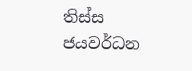තිස්ස ජයවර්ධන